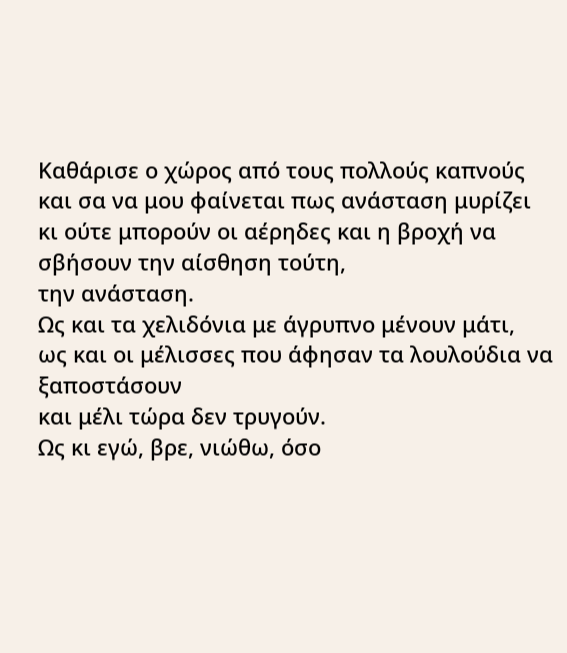Καθάρισε ο χώρος από τους πολλούς καπνούς
και σα να μου φαίνεται πως ανάσταση μυρίζει
κι ούτε μπορούν οι αέρηδες και η βροχή να σβήσουν την αίσθηση τούτη,
την ανάσταση.
Ως και τα χελιδόνια με άγρυπνο μένουν μάτι,
ως και οι μέλισσες που άφησαν τα λουλούδια να ξαποστάσουν
και μέλι τώρα δεν τρυγούν.
Ως κι εγώ, βρε, νιώθω, όσο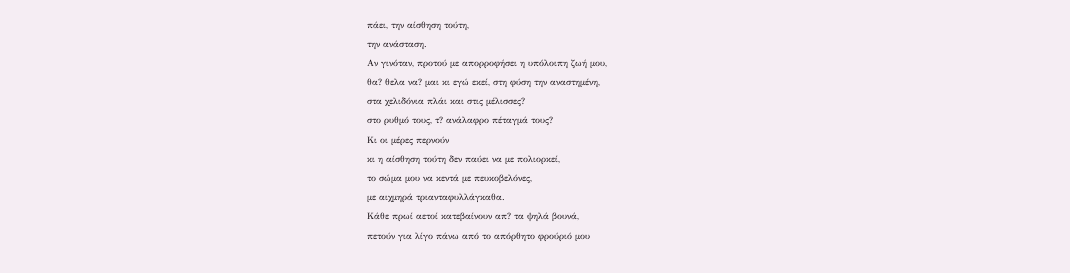πάει, την αίσθηση τούτη,
την ανάσταση.
Αν γινόταν, προτού με απορροφήσει η υπόλοιπη ζωή μου,
θα? θελα να? μαι κι εγώ εκεί, στη φύση την αναστημένη,
στα χελιδόνια πλάι και στις μέλισσες?
στο ρυθμό τους, τ? ανάλαφρο πέταγμά τους?
Κι οι μέρες περνούν
κι η αίσθηση τούτη δεν παύει να με πολιορκεί,
το σώμα μου να κεντά με πευκοβελόνες,
με αιχμηρά τριανταφυλλάγκαθα.
Κάθε πρωί αετοί κατεβαίνουν απ? τα ψηλά βουνά,
πετούν για λίγο πάνω από το απόρθητο φρούριό μου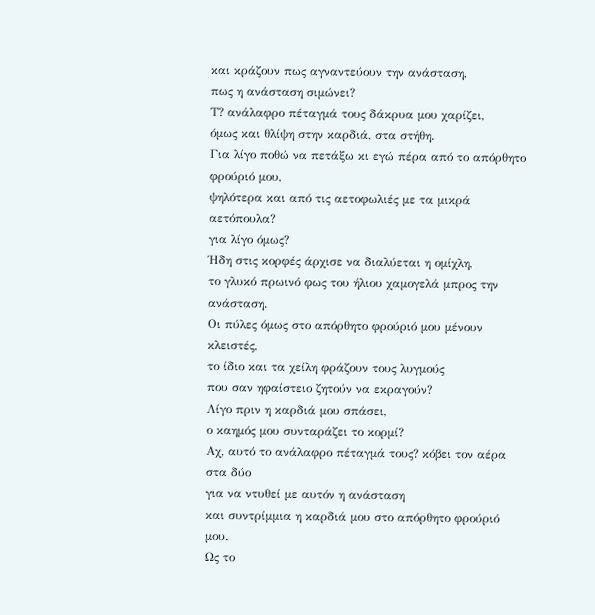και κράζουν πως αγναντεύουν την ανάσταση,
πως η ανάσταση σιμώνει?
Τ? ανάλαφρο πέταγμά τους δάκρυα μου χαρίζει,
όμως και θλίψη στην καρδιά, στα στήθη.
Για λίγο ποθώ να πετάξω κι εγώ πέρα από το απόρθητο φρούριό μου,
ψηλότερα και από τις αετοφωλιές με τα μικρά αετόπουλα?
για λίγο όμως?
Ήδη στις κορφές άρχισε να διαλύεται η ομίχλη,
το γλυκό πρωινό φως του ήλιου χαμογελά μπρος την ανάσταση.
Οι πύλες όμως στο απόρθητο φρούριό μου μένουν κλειστές,
το ίδιο και τα χείλη φράζουν τους λυγμούς
που σαν ηφαίστειο ζητούν να εκραγούν?
Λίγο πριν η καρδιά μου σπάσει,
ο καημός μου συνταράζει το κορμί?
Αχ, αυτό το ανάλαφρο πέταγμά τους? κόβει τον αέρα στα δύο
για να ντυθεί με αυτόν η ανάσταση
και συντρίμμια η καρδιά μου στο απόρθητο φρούριό μου.
Ως το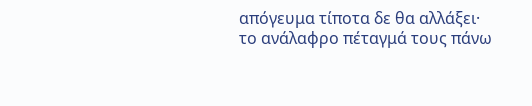απόγευμα τίποτα δε θα αλλάξει·
το ανάλαφρο πέταγμά τους πάνω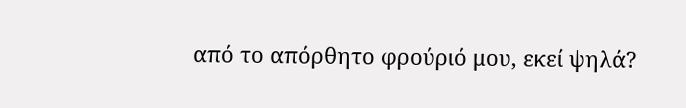από το απόρθητο φρούριό μου, εκεί ψηλά?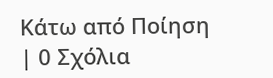Κάτω από Ποίηση | 0 Σχόλια